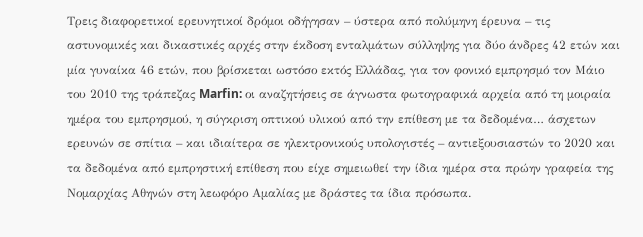Τρεις διαφορετικοί ερευνητικοί δρόμοι οδήγησαν – ύστερα από πολύμηνη έρευνα – τις αστυνομικές και δικαστικές αρχές στην έκδοση ενταλμάτων σύλληψης για δύο άνδρες 42 ετών και μία γυναίκα 46 ετών, που βρίσκεται ωστόσο εκτός Ελλάδας, για τον φονικό εμπρησμό τον Μάιο του 2010 της τράπεζας Marfin: οι αναζητήσεις σε άγνωστα φωτογραφικά αρχεία από τη μοιραία ημέρα του εμπρησμού, η σύγκριση οπτικού υλικού από την επίθεση με τα δεδομένα… άσχετων ερευνών σε σπίτια – και ιδιαίτερα σε ηλεκτρονικούς υπολογιστές – αντιεξουσιαστών το 2020 και τα δεδομένα από εμπρηστική επίθεση που είχε σημειωθεί την ίδια ημέρα στα πρώην γραφεία της Νομαρχίας Αθηνών στη λεωφόρο Αμαλίας με δράστες τα ίδια πρόσωπα.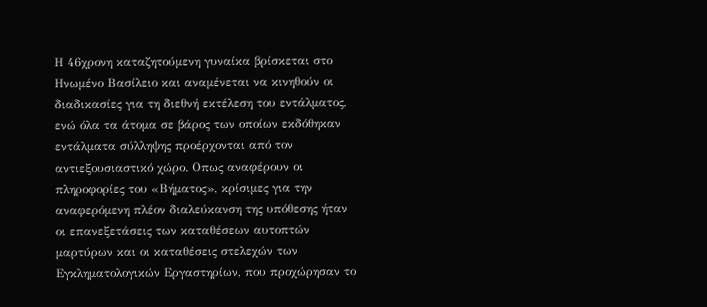Η 46χρονη καταζητούμενη γυναίκα βρίσκεται στο Ηνωμένο Βασίλειο και αναμένεται να κινηθούν οι διαδικασίες για τη διεθνή εκτέλεση του εντάλματος, ενώ όλα τα άτομα σε βάρος των οποίων εκδόθηκαν εντάλματα σύλληψης προέρχονται από τον αντιεξουσιαστικό χώρο. Οπως αναφέρουν οι πληροφορίες του «Βήματος», κρίσιμες για την αναφερόμενη πλέον διαλεύκανση της υπόθεσης ήταν οι επανεξετάσεις των καταθέσεων αυτοπτών μαρτύρων και οι καταθέσεις στελεχών των Εγκληματολογικών Εργαστηρίων, που προχώρησαν το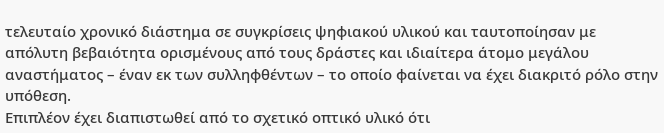τελευταίο χρονικό διάστημα σε συγκρίσεις ψηφιακού υλικού και ταυτοποίησαν με απόλυτη βεβαιότητα ορισμένους από τους δράστες και ιδιαίτερα άτομο μεγάλου αναστήματος – έναν εκ των συλληφθέντων – το οποίο φαίνεται να έχει διακριτό ρόλο στην υπόθεση.
Επιπλέον έχει διαπιστωθεί από το σχετικό οπτικό υλικό ότι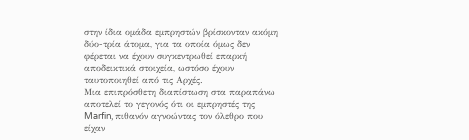στην ίδια ομάδα εμπρηστών βρίσκονταν ακόμη δύο-τρία άτομα, για τα οποία όμως δεν φέρεται να έχουν συγκεντρωθεί επαρκή αποδεικτικά στοιχεία, ωστόσο έχουν ταυτοποιηθεί από τις Αρχές.
Μια επιπρόσθετη διαπίστωση στα παραπάνω αποτελεί το γεγονός ότι οι εμπρηστές της Marfin, πιθανόν αγνοώντας τον όλεθρο που είχαν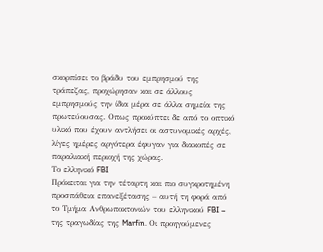σκορπίσει το βράδυ του εμπρησμού της τράπεζας, προχώρησαν και σε άλλους εμπρησμούς την ίδια μέρα σε άλλα σημεία της πρωτεύουσας. Οπως προκύπτει δε από το οπτικό υλικό που έχουν αντλήσει οι αστυνομικές αρχές, λίγες ημέρες αργότερα έφυγαν για διακοπές σε παραλιακή περιοχή της χώρας.
Το ελληνικό FBI
Πρόκειται για την τέταρτη και πιο συγκροτημένη προσπάθεια επανεξέτασης – αυτή τη φορά από το Τμήμα Ανθρωποκτονιών του ελληνικού FBI – της τραγωδίας της Marfin. Οι προηγούμενες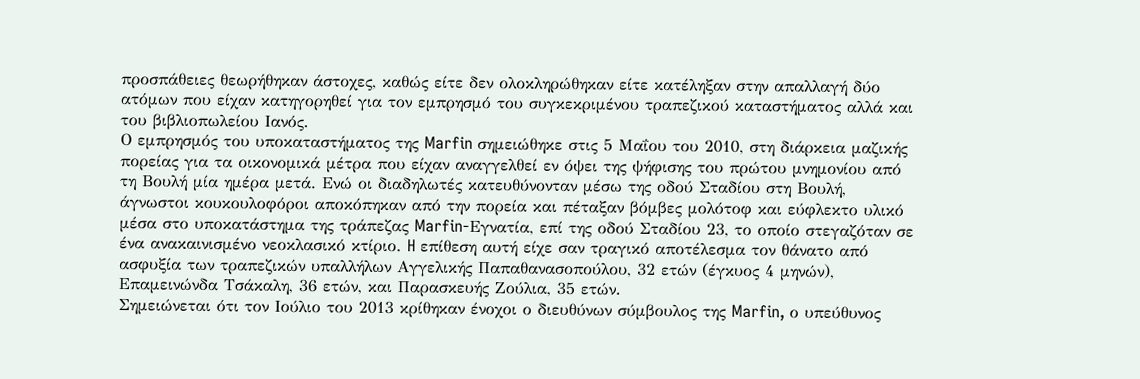προσπάθειες θεωρήθηκαν άστοχες, καθώς είτε δεν ολοκληρώθηκαν είτε κατέληξαν στην απαλλαγή δύο ατόμων που είχαν κατηγορηθεί για τον εμπρησμό του συγκεκριμένου τραπεζικού καταστήματος αλλά και του βιβλιοπωλείου Ιανός.
Ο εμπρησμός του υποκαταστήματος της Marfin σημειώθηκε στις 5 Μαΐου του 2010, στη διάρκεια μαζικής πορείας για τα οικονομικά μέτρα που είχαν αναγγελθεί εν όψει της ψήφισης του πρώτου μνημονίου από τη Βουλή μία ημέρα μετά. Ενώ οι διαδηλωτές κατευθύνονταν μέσω της οδού Σταδίου στη Βουλή, άγνωστοι κουκουλοφόροι αποκόπηκαν από την πορεία και πέταξαν βόμβες μολότοφ και εύφλεκτο υλικό μέσα στο υποκατάστημα της τράπεζας Marfin-Εγνατία, επί της οδού Σταδίου 23, το οποίο στεγαζόταν σε ένα ανακαινισμένο νεοκλασικό κτίριο. H επίθεση αυτή είχε σαν τραγικό αποτέλεσμα τον θάνατο από ασφυξία των τραπεζικών υπαλλήλων Αγγελικής Παπαθανασοπούλου, 32 ετών (έγκυος 4 μηνών), Επαμεινώνδα Τσάκαλη, 36 ετών, και Παρασκευής Ζούλια, 35 ετών.
Σημειώνεται ότι τον Ιούλιο του 2013 κρίθηκαν ένοχοι ο διευθύνων σύμβουλος της Marfin, ο υπεύθυνος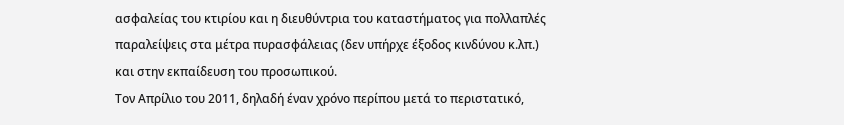ασφαλείας του κτιρίου και η διευθύντρια του καταστήματος για πολλαπλές παραλείψεις στα μέτρα πυρασφάλειας (δεν υπήρχε έξοδος κινδύνου κ.λπ.) και στην εκπαίδευση του προσωπικού.
Τον Απρίλιο του 2011, δηλαδή έναν χρόνο περίπου μετά το περιστατικό,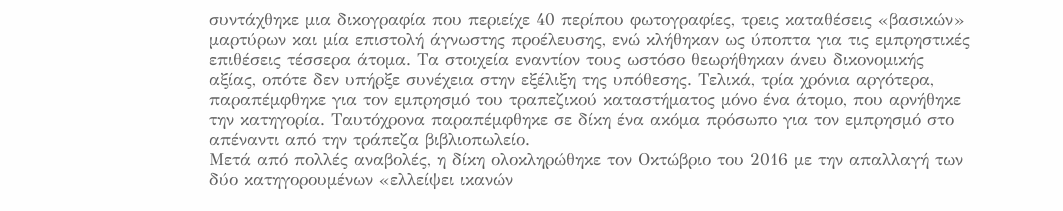συντάχθηκε μια δικογραφία που περιείχε 40 περίπου φωτογραφίες, τρεις καταθέσεις «βασικών» μαρτύρων και μία επιστολή άγνωστης προέλευσης, ενώ κλήθηκαν ως ύποπτα για τις εμπρηστικές επιθέσεις τέσσερα άτομα. Τα στοιχεία εναντίον τους ωστόσο θεωρήθηκαν άνευ δικονομικής αξίας, οπότε δεν υπήρξε συνέχεια στην εξέλιξη της υπόθεσης. Τελικά, τρία χρόνια αργότερα, παραπέμφθηκε για τον εμπρησμό του τραπεζικού καταστήματος μόνο ένα άτομο, που αρνήθηκε την κατηγορία. Ταυτόχρονα παραπέμφθηκε σε δίκη ένα ακόμα πρόσωπο για τον εμπρησμό στο απέναντι από την τράπεζα βιβλιοπωλείο.
Μετά από πολλές αναβολές, η δίκη ολοκληρώθηκε τον Οκτώβριο του 2016 με την απαλλαγή των δύο κατηγορουμένων «ελλείψει ικανών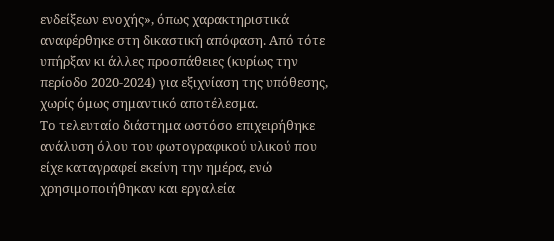ενδείξεων ενοχής», όπως χαρακτηριστικά αναφέρθηκε στη δικαστική απόφαση. Από τότε υπήρξαν κι άλλες προσπάθειες (κυρίως την περίοδο 2020-2024) για εξιχνίαση της υπόθεσης, χωρίς όμως σημαντικό αποτέλεσμα.
Το τελευταίο διάστημα ωστόσο επιχειρήθηκε ανάλυση όλου του φωτογραφικού υλικού που είχε καταγραφεί εκείνη την ημέρα, ενώ χρησιμοποιήθηκαν και εργαλεία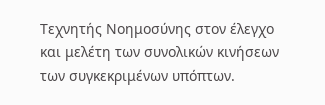Τεχνητής Νοημοσύνης στον έλεγχο και μελέτη των συνολικών κινήσεων των συγκεκριμένων υπόπτων.